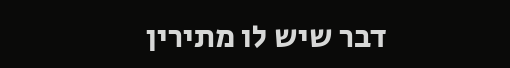דבר שיש לו מתירין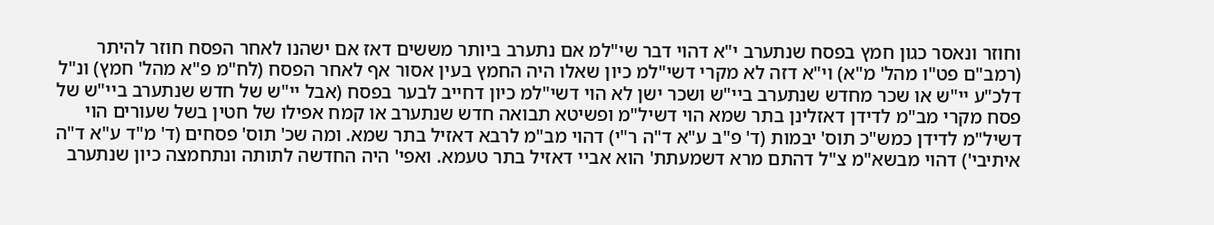וחוזר ונאסר כגון חמץ בפסח שנתערב י"א דהוי דבר שי"למ אם נתערב ביותר מששים דאז אם ישהנו לאחר הפסח חוזר להיתר (רמב"ם פט"ו מהל' מ"א) וי"א דזה לא מקרי דשי"למ כיון שאלו היה החמץ בעין אסור אף לאחר הפסח (לח"מ פ"א מהל' חמץ) ונ"ל דלכ"ע יי"ש או שכר מחדש שנתערב ביי"ש ושכר ישן לא הוי דשי"למ כיון דחייב לבער בפסח (אבל יי"ש של חדש שנתערב ביי"ש של פסח מקרי מב"מ לדידן דאזלינן בתר שמא הוי דשיל"מ ופשיטא תבואה חדש שנתערב או קמח אפילו של חטין בשל שעורים הוי דשיל"מ לדידן כמש"כ תוס' יבמות (ד' פ"ב ע"א ד"ה ר"י) דהוי מב"מ לרבא דאזיל בתר שמא. ומה שכ' תוס' פסחים (ד' מ"ד ע"א ד"ה איתיבי') דהוי מבשא"מ צ"ל דהתם מרא דשמעתת' הוא אביי דאזיל בתר טעמא. ואפי' היה החדשה לתותה ונתחמצה כיון שנתערב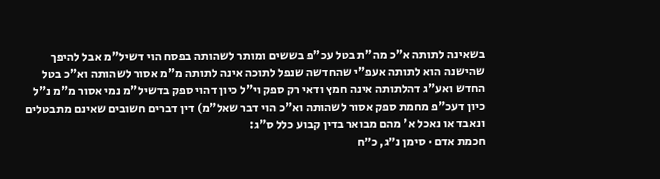בשאינה לתותה א"כ מה"ת בטל עכ"פ בששים ומותר לשהותה בפסח הוי דשיל"מ אבל להיפך שהישנה הוא לתותה אעפ"י שהחדשה שנפל לתוכה אינה לתותה מ"מ אסור לשהותה וא"כ בטל החדש ואע"ג דהלתותה אינה חמץ ודאי רק ספק וי"ל כיון דהוי ספק בדשיל"מ נמי אסור מ"מ נ"ל כיון דעכ"פ מחמת ספק אסור לשהותה וא"כ הוי דבר שאל"מ) דין דברים חשובים שאינם מתבטלים ונאבד או נאכל א' מהם מבואר בדין קבוע כלל ס"ג:
חכמת אדם · סימן נ״ג, כ״ח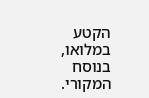הקטע במלואו, בנוסח המקורי.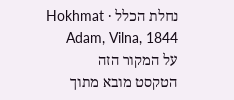נחלת הכלל · Hokhmat Adam, Vilna, 1844
על המקור הזה
הטקסט מובא מתוך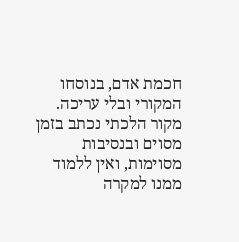חכמת אדם, בנוסחו המקורי ובלי עריכה. מקור הלכתי נכתב בזמן מסוים ובנסיבות מסוימות, ואין ללמוד ממנו למקרה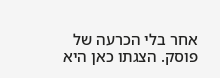אחר בלי הכרעה של פוסק. הצגתו כאן היא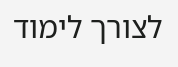לצורך לימוד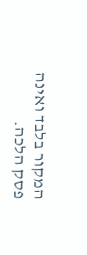המקור בלבד ואינה פסק הלכה.